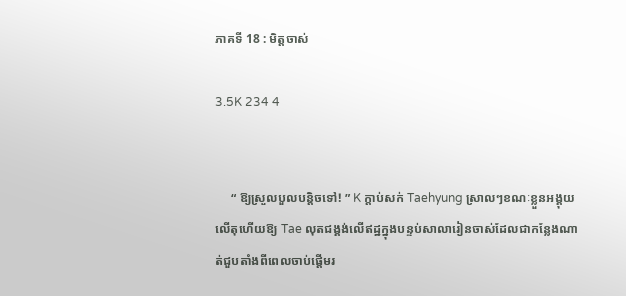ភាគទី 18 : មិត្តចាស់

3.5K 234 4


     “ ឱ្យស្រួលបួលបន្តិចទៅ! ” K ក្តាប់សក់ Taehyung ស្រាលៗខណៈខ្លួនអង្គុយលើតុហើយឱ្យ Tae លុតជង្គង់លើឥដ្ឋក្នុងបន្ទប់សាលារៀនចាស់ដែលជាកន្លែងណាត់ជួបតាំងពីពេលចាប់ផ្តើមរ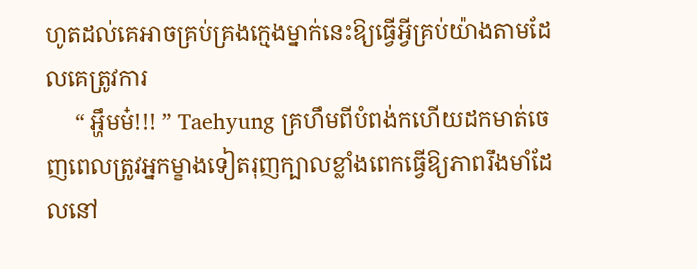ហូតដល់គេអាចគ្រប់គ្រងក្មេងម្នាក់នេះឱ្យធ្វើអ្វីគ្រប់យ៉ាងតាមដែលគេត្រូវការ
     “ អ្ហឹមម៎!!! ” Taehyung គ្រហឹមពីបំពង់កហើយដកមាត់ចេញពេលត្រូវអ្នកម្ខាងទៀតរុញក្បាលខ្លាំងពេកធ្វើឱ្យភាពរឹងមាំដែលនៅ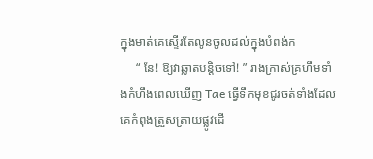ក្នុងមាត់គេស្ទើរតែលូនចូលដល់ក្នុងបំពង់ក
     “ នែ! ឱ្យវាឆ្លាតបន្តិចទៅ! ” រាងក្រាស់គ្រហឹមទាំងកំហឹងពេលឃើញ Tae ធ្វើទឹកមុខជូរចត់ទាំងដែលគេកំពុងត្រួសត្រាយផ្លូវដើ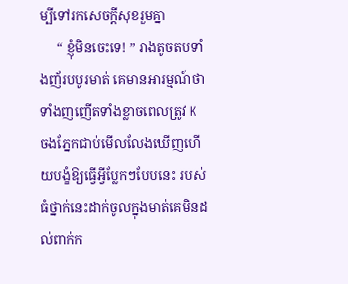ម្បីទៅរកសេចក្តីសុខរួមគ្នា
     “ ខ្ញុំមិនចេះទេ! ” រាងតូចតបទាំងញ័របបូរមាត់ គេមានអារម្មណ៍ថាទាំងញញើតទាំងខ្លាចពេលត្រូវ K ចងភ្នែកជាប់មើលលែងឃើញហើយបង្ខំឱ្យធ្វើអ្វីប្លែកៗបែបនេះ របស់ធំថ្នាក់នេះដាក់ចូលក្នុងមាត់គេមិនដល់ពាក់ក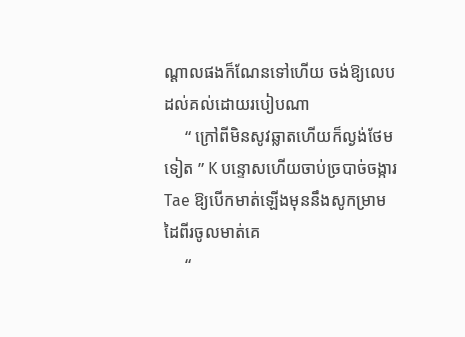ណ្តាលផងក៏ណែនទៅហើយ ចង់ឱ្យលេបដល់គល់ដោយរបៀបណា
     “ ក្រៅពីមិនសូវឆ្លាតហើយក៏ល្ងង់ថែមទៀត ” K បន្ទោសហើយចាប់ច្របាច់ចង្ការ Tae ឱ្យបើកមាត់ឡើងមុននឹងសូកម្រាមដៃពីរចូលមាត់គេ
     “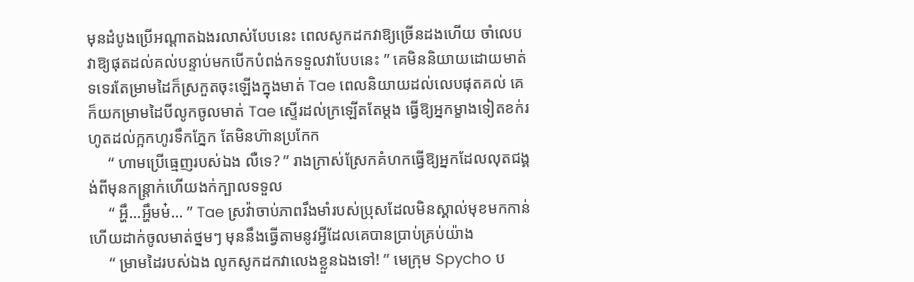មុនដំបូងប្រើអណ្តាតឯងរលាស់បែបនេះ ពេលសូកដកវាឱ្យច្រើនដងហើយ ចាំលេបវាឱ្យផុតដល់គល់បន្ទាប់មកបើកបំពង់កទទួលវាបែបនេះ ” គេមិននិយាយដោយមាត់ទទេរតែម្រាមដៃក៏ស្រកួតចុះឡើងក្នុងមាត់ Tae ពេលនិយាយដល់លេបផុតគល់ គេក៏យកម្រាមដៃបីលូកចូលមាត់ Tae ស្ទើរដល់ក្រឡើតតែម្តង ធ្វើឱ្យអ្នកម្ខាងទៀតខក់រហូតដល់ក្អកហូរទឹកភ្នែក តែមិនហ៊ានប្រកែក
     “ ហាមប្រើធ្មេញរបស់ឯង លឺទេ? ” រាងក្រាស់ស្រែកគំហកធ្វើឱ្យអ្នកដែលលុតជង្គង់ពីមុនកន្ត្រាក់ហើយងក់ក្បាលទទួល
     “ អ្ហឹ...អ្ហឹមម៎... ” Tae ស្រវ៉ាចាប់ភាពរឹងមាំរបស់ប្រុសដែលមិនស្គាល់មុខមកកាន់ហើយដាក់ចូលមាត់ថ្នមៗ មុននឹងធ្វើតាមនូវអ្វីដែលគេបានប្រាប់គ្រប់យ៉ាង
     “ ម្រាមដៃរបស់ឯង លូកសូកដកវាលេងខ្លួនឯងទៅ! ” មេក្រុម Spycho ប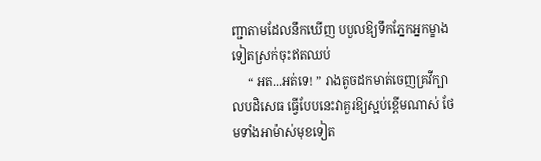ញ្ជាតាមដែលនឹកឃើញ បបួលឱ្យទឹកភ្នែកអ្នកម្ខាងទៀតស្រក់ចុះឥតឈប់
     “ អត...អត់ទេ! ” រាងតូចដកមាត់ចេញគ្រវីក្បាលបដិសេធ ធ្វើបែបនេះវាគួរឱ្យស្អប់ខ្ពើមណាស់ ថែមទាំងអាម៉ាស់មុខទៀត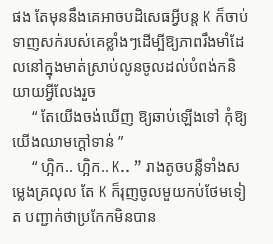ផង តែមុននឹងគេអាចបដិសេធអ្វីបន្ត K ក៏ចាប់ទាញសក់របស់គេខ្លាំងៗដើម្បីឱ្យភាពរឹងមាំដែលនៅក្នុងមាត់ស្រាប់លូនចូលដល់បំពង់កនិយាយអ្វីលែងរួច
     “ តែយើងចង់ឃើញ ឱ្យឆាប់ឡើងទៅ កុំឱ្យយើងឈាមក្តៅទាន់ ”
     “ ហ្អិក.. ហ្អិក.. K.. ” រាងតូចបន្លឺទាំងសម្លេងគ្រលុល តែ K ក៏រុញចូលមួយកប់ថែមទៀត បញ្ជាក់ថាប្រកែកមិនបាន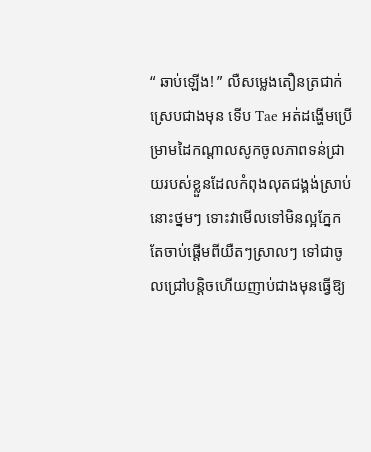“ ឆាប់ឡើង! ” លឺសម្លេងតឿនត្រជាក់ស្រេបជាងមុន ទើប Tae អត់ដង្ហើមប្រើម្រាមដៃកណ្តាលសូកចូលភាពទន់ជ្រាយរបស់ខ្លួនដែលកំពុងលុតជង្គង់ស្រាប់នោះថ្នមៗ ទោះវាមើលទៅមិនល្អភ្នែក តែចាប់ផ្តើមពីយឺតៗស្រាលៗ ទៅជាចូលជ្រៅបន្តិចហើយញាប់ជាងមុនធ្វើឱ្យ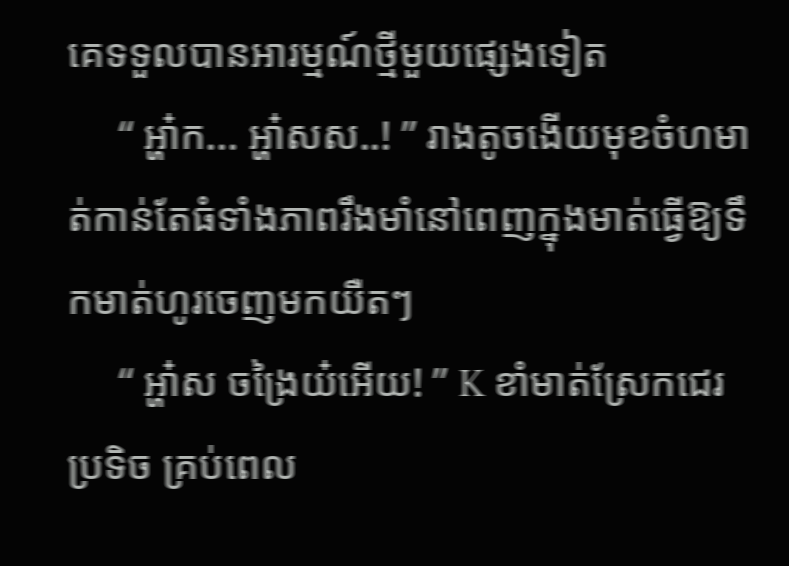គេទទួលបានអារម្មណ៍ថ្មីមួយផ្សេងទៀត
     “ អ្ហា៎ក... អ្ហា៎សស..! ” រាងតូចងើយមុខចំហមាត់កាន់តែធំទាំងភាពរឹងមាំនៅពេញក្នុងមាត់ធ្វើឱ្យទឹកមាត់ហូរចេញមកយឺតៗ
     “ អ្ហា៎ស ចង្រៃយ៎អើយ! ” K ខាំមាត់ស្រែកជេរប្រទិច គ្រប់ពេល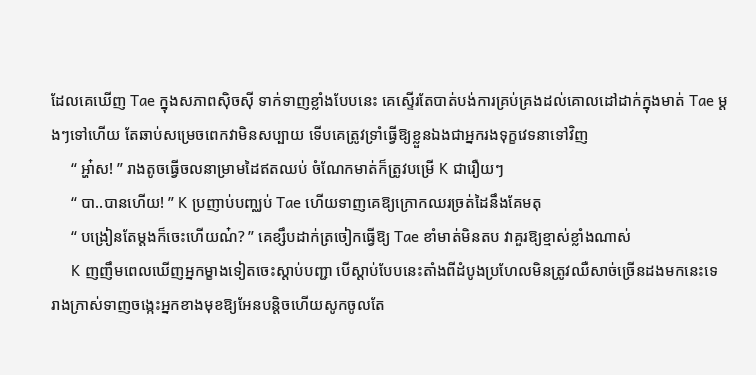ដែលគេឃើញ Tae ក្នុងសភាពស៊ិចស៊ី ទាក់ទាញខ្លាំងបែបនេះ គេស្ទើរតែបាត់បង់ការគ្រប់គ្រងដល់គោលដៅដាក់ក្នុងមាត់ Tae ម្តងៗទៅហើយ តែឆាប់សម្រេចពេកវាមិនសប្បាយ ទើបគេត្រូវទ្រាំធ្វើឱ្យខ្លួនឯងជាអ្នករងទុក្ខវេទនាទៅវិញ
     “ អ្ហា៎ស! ” រាងតូចធ្វើចលនាម្រាមដៃឥតឈប់ ចំណែកមាត់ក៏ត្រូវបម្រើ K ជារឿយៗ
     “ បា..បានហើយ! ” K ប្រញាប់បញ្ឈប់ Tae ហើយទាញគេឱ្យក្រោកឈរច្រត់ដៃនឹងគែមតុ
     “ បង្រៀនតែម្តងក៏ចេះហើយណ៎? ” គេខ្សឹបដាក់ត្រចៀកធ្វើឱ្យ Tae ខាំមាត់មិនតប វាគួរឱ្យខ្មាស់ខ្លាំងណាស់
     K ញញឹមពេលឃើញអ្នកម្ខាងទៀតចេះស្តាប់បញ្ជា បើស្តាប់បែបនេះតាំងពីដំបូងប្រហែលមិនត្រូវឈឺសាច់ច្រើនដងមកនេះទេ រាងក្រាស់ទាញចង្កេះអ្នកខាងមុខឱ្យអែនបន្តិចហើយសូកចូលតែ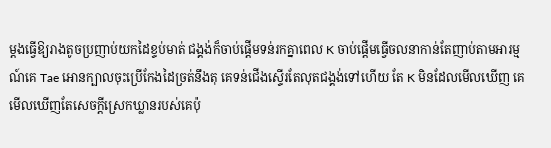ម្តងធ្វើឱ្យរាងតូចប្រញាប់យកដៃខ្ទប់មាត់ ជង្គង់ក៏ចាប់ផ្តើមទន់រកគ្នាពេល K ចាប់ផ្តើមធ្វើចលនាកាន់តែញាប់តាមអារម្មណ៍គេ Tae អោនក្បាលចុះប្រើកែងដៃច្រត់នឹងតុ គេទន់ជើងស្ទើរតែលុតជង្គង់ទៅហើយ តែ K មិនដែលមើលឃើញ គេមើលឃើញតែសេចក្តីស្រេកឃ្លានរបស់គេប៉ុ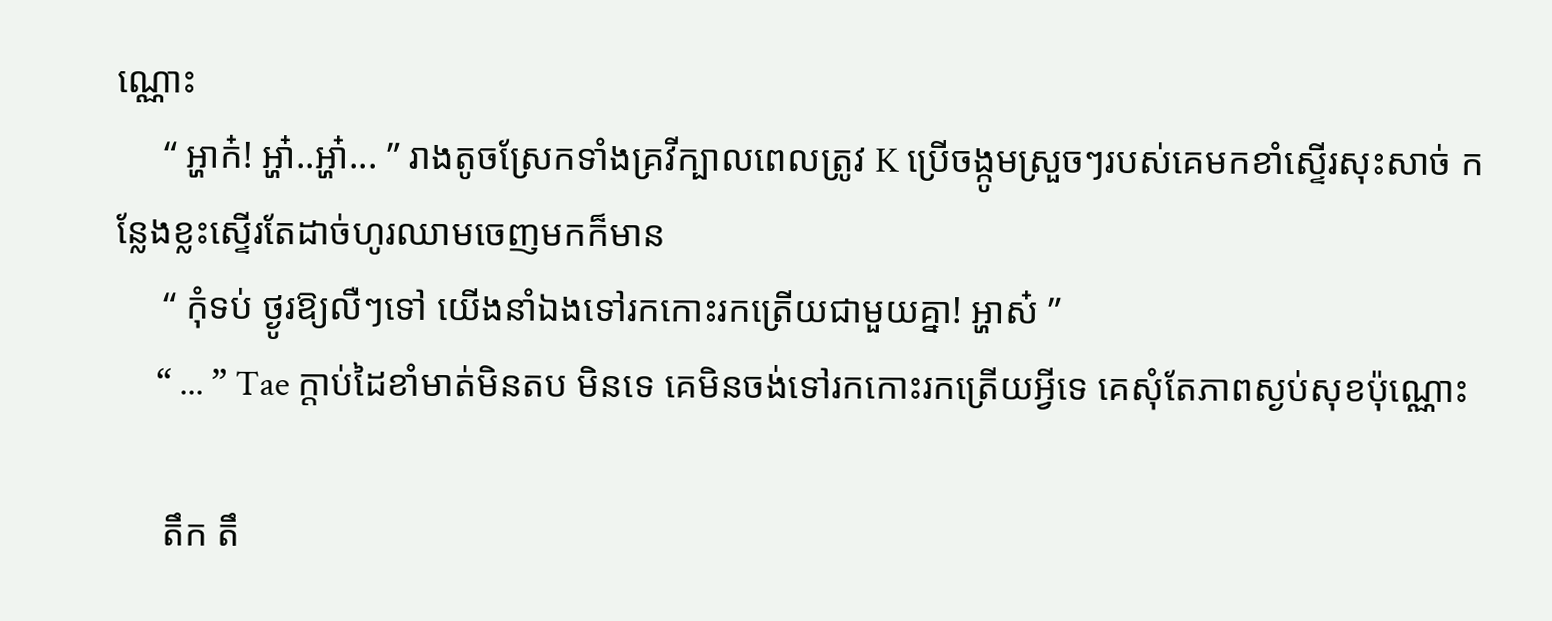ណ្ណោះ
     “ អ្ហាក៎! អ្ហា៎..អ្ហា៎... ” រាងតូចស្រែកទាំងគ្រវីក្បាលពេលត្រូវ K ប្រើចង្កូមស្រួចៗរបស់គេមកខាំស្ទើរសុះសាច់ កន្លែងខ្លះស្ទើរតែដាច់ហូរឈាមចេញមកក៏មាន
     “ កុំទប់ ថ្ងូរឱ្យលឺៗទៅ យើងនាំឯងទៅរកកោះរកត្រើយជាមួយគ្នា! អ្ហាស៎ ”
     “ ... ” Tae ក្តាប់ដៃខាំមាត់មិនតប មិនទេ គេមិនចង់ទៅរកកោះរកត្រើយអ្វីទេ គេសុំតែភាពស្ងប់សុខប៉ុណ្ណោះ

     តឹក តឹ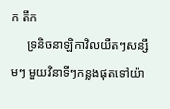ក តឹក
     ទ្រនិចនាឡិកាវិលយឺតៗសន្សឹមៗ មួយវិនាទី‌ៗកន្លងផុតទៅយ៉ា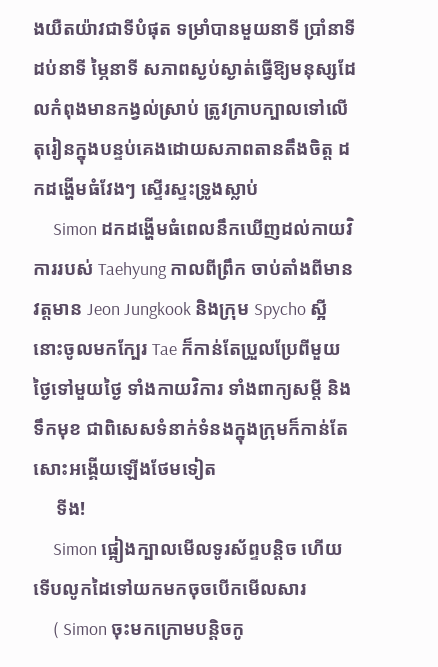ងយឺតយ៉ាវជាទីបំផុត ទម្រាំបានមួយនាទី ប្រាំនាទី ដប់នាទី ម្ភៃនាទី សភាពស្ងប់ស្ងាត់ធ្វើឱ្យមនុស្សដែលកំពុងមានកង្វល់ស្រាប់ ត្រូវក្រាបក្បាលទៅលើតុរៀនក្នុងបន្ទប់គេងដោយសភាពតានតឹងចិត្ត ដកដង្ហើមធំវែងៗ ស្ទើរស្ទះទ្រូងស្លាប់
     Simon ដកដង្ហើមធំពេលនឹកឃើញដល់កាយវិការរបស់ Taehyung កាលពីព្រឹក ចាប់តាំងពីមានវត្តមាន Jeon Jungkook និងក្រុម Spycho ស្អីនោះចូលមកក្បែរ Tae ក៏កាន់តែប្រួលប្រែពីមួយថ្ងៃទៅមួយថ្ងៃ ទាំងកាយវិការ ទាំងពាក្យសម្តី និងទឹកមុខ ជាពិសេសទំនាក់ទំនងក្នុងក្រុមក៏កាន់តែសោះអង្គើយឡើងថែមទៀត
     ទីង!
     Simon ផ្អៀងក្បាលមើលទូរស័ព្ទបន្តិច ហើយទើបលូកដៃទៅយកមកចុចបើកមើលសារ
     ( Simon ចុះមកក្រោមបន្តិចកូ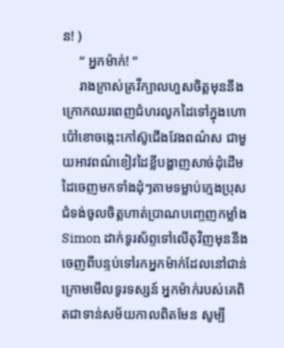ន! )
     “ អ្នកម៉ាក់! ”
     រាងក្រាស់គ្រវីក្បាលហួសចិត្តមុននឹងក្រោកឈរពេញជំហរលូកដៃទៅក្នុងហោប៉ៅខោចង្កេះកៅស៊ូជើងវែងពណ៌ស ជាមួយអាវពណ៌ខៀវដៃខ្លីបង្ហាញសាច់ដុំដើមដៃចេញមកទាំងដុំៗតាមទម្លាប់ក្មេងប្រុសជំទង់ចូលចិត្តហាត់ប្រាណបញ្ចេញកម្លាំង Simon ដាក់ទូរស័ព្ទទៅលើតុវិញមុននឹងចេញពីបន្ទប់ទៅរកអ្នកម៉ាក់ដែលនៅជាន់ក្រោមមើលទូរទស្សន៍ អ្នកម៉ាក់របស់គេពិតជាទាន់សម័យកាលពិតមែន សូម្បី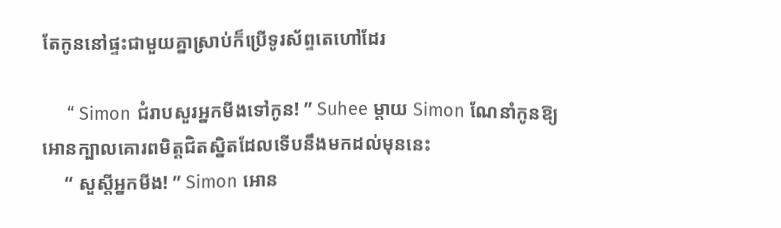តែកូននៅផ្ទះជាមួយគ្នាស្រាប់ក៏ប្រើទូរស័ព្ទតេហៅដែរ

     “ Simon ជំរាបសួរអ្នកមីងទៅកូន! ” Suhee ម្តាយ Simon ណែនាំកូនឱ្យអោនក្បាលគោរពមិត្តជិតស្និតដែលទើបនឹងមកដល់មុននេះ
     “ សួស្តីអ្នកមីង! ” Simon អោន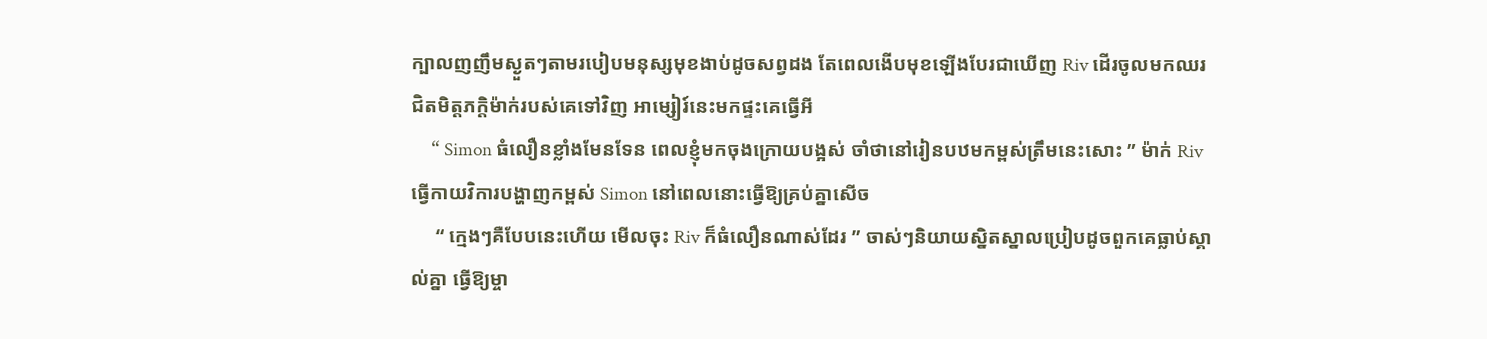ក្បាលញញឹមស្ងួត‌ៗតាមរបៀបមនុស្សមុខងាប់ដូចសព្វដង តែពេលងើបមុខឡើងបែរជាឃើញ Riv ដើរចូលមកឈរជិតមិត្តភក្តិម៉ាក់របស់គេទៅវិញ អាម្សៀរ៍នេះមកផ្ទះគេធ្វើអី
     “ Simon ធំលឿនខ្លាំងមែនទែន ពេលខ្ញុំមកចុងក្រោយបង្អស់ ចាំថានៅរៀនបឋមកម្ពស់ត្រឹមនេះសោះ ” ម៉ាក់ Riv ធ្វើកាយវិការបង្ហាញកម្ពស់ Simon នៅពេលនោះធ្វើឱ្យគ្រប់គ្នាសើច
     “ ក្មេងៗគឺបែបនេះហើយ មើលចុះ Riv ក៏ធំលឿនណាស់ដែរ ” ចាស់ៗនិយាយស្និតស្នាលប្រៀបដូចពួកគេធ្លាប់ស្គាល់គ្នា ធ្វើឱ្យម្ចា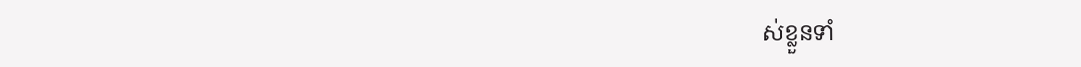ស់ខ្លួនទាំ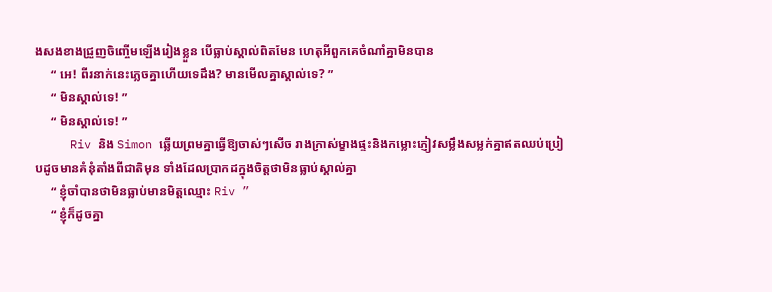ងសងខាងជ្រួញចិញ្ចើមឡើងរៀងខ្លួន បើធ្លាប់ស្គាល់ពិតមែន ហេតុអីពួកគេចំណាំគ្នាមិនបាន
     “ អេ! ពីរនាក់នេះភ្លេចគ្នាហើយទេដឹង? មានមើលគ្នាស្គាល់ទេ? ”
     “ មិនស្គាល់ទេ! ”
     “ មិនស្គាល់ទេ! ”
     Riv និង Simon ឆ្លើយព្រមគ្នាធ្វើឱ្យចាស់ៗសើច រាងក្រាស់ម្ខាងផ្ទះនិងកម្លោះភ្ញៀវសម្លឹងសម្លក់គ្នាឥតឈប់ប្រៀបដូចមានគំនុំតាំងពីជាតិមុន ទាំងដែលប្រាកដក្នុងចិត្តថាមិនធ្លាប់ស្គាល់គ្នា
     “ ខ្ញុំចាំបានថាមិនធ្លាប់មានមិត្តឈ្មោះ Riv ”
     “ ខ្ញុំក៏ដូចគ្នា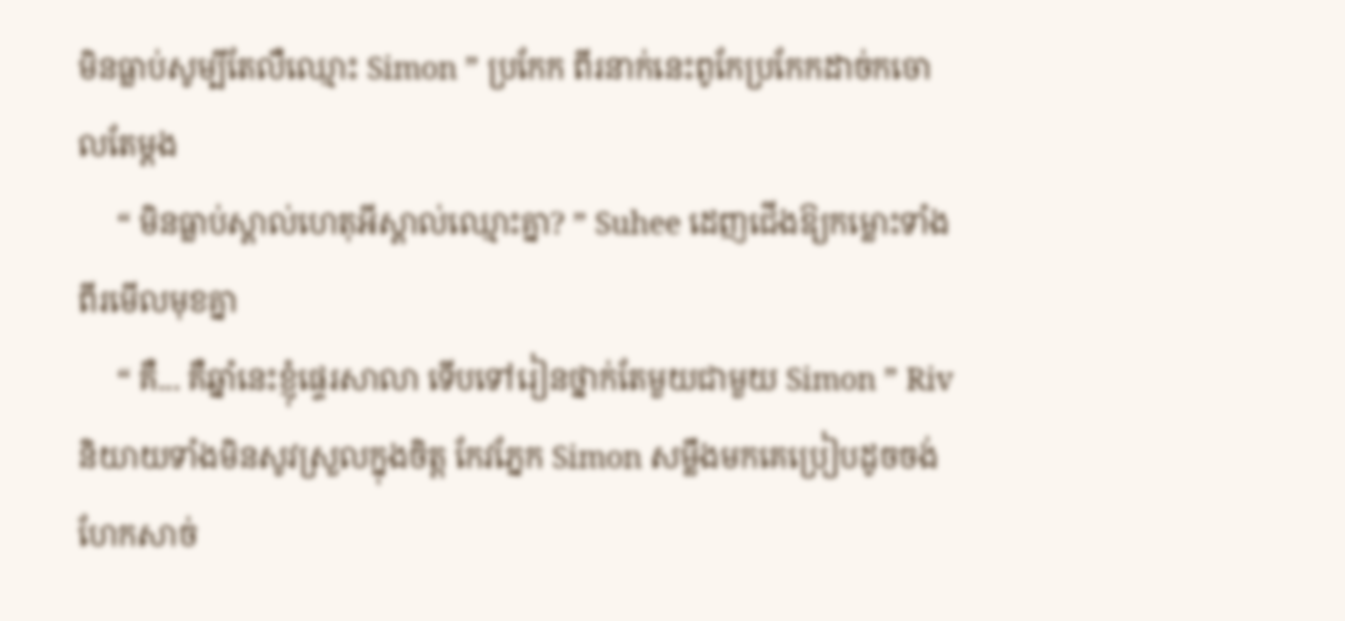មិនធ្លាប់សូម្បីតែលឺឈ្មោះ Simon ” ប្រកែក ពីរនាក់នេះពូកែប្រកែកដាច់កចោលតែម្តង
     “ មិនធ្លាប់ស្គាល់ហេតុអីស្គាល់ឈ្មោះគ្នា? ” Suhee ដេញជើងឱ្យកម្លោះទាំងពីរមើលមុខគ្នា
     “ គឺ... គឺឆ្នាំនេះខ្ញុំផ្ទេរសាលា ទើបទៅរៀនថ្នាក់តែមួយជាមួយ Simon ” Riv និយាយទាំងមិនសូវស្រួលក្នុងចិត្ត កែវភ្នែក Simon សម្លឹងមកគេប្រៀបដូចចង់ហែកសាច់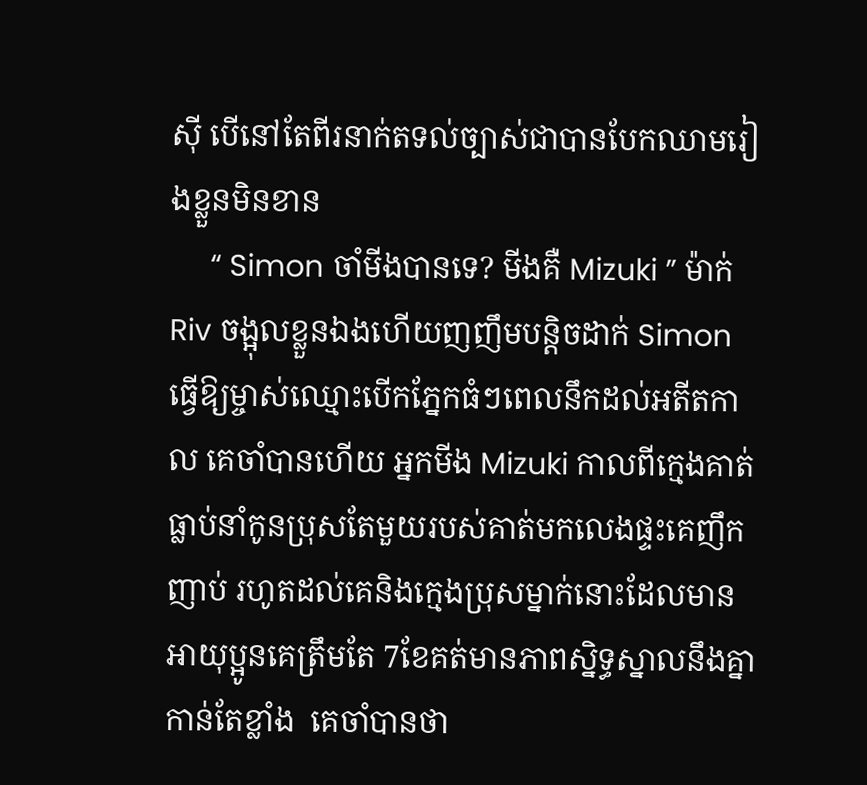ស៊ី បើនៅតែពីរនាក់តទល់ច្បាស់ជាបានបែកឈាមរៀងខ្លួនមិនខាន
     “ Simon ចាំមីងបានទេ? មីងគឺ Mizuki ” ម៉ាក់ Riv ចង្អុលខ្លួនឯងហើយញញឹមបន្តិចដាក់ Simon ធ្វើឱ្យម្ចាស់ឈ្មោះបើកភ្នែកធំៗពេលនឹកដល់អតីតកាល គេចាំបានហើយ អ្នកមីង Mizuki កាលពីក្មេងគាត់ធ្លាប់នាំកូនប្រុសតែមួយរបស់គាត់មកលេងផ្ទះគេញឹកញាប់ រហូតដល់គេនិងក្មេងប្រុសម្នាក់នោះដែលមានអាយុប្អូនគេត្រឹមតែ 7ខែគត់មានភាពស្និទ្ធស្នាលនឹងគ្នាកាន់តែខ្លាំង  គេចាំបានថា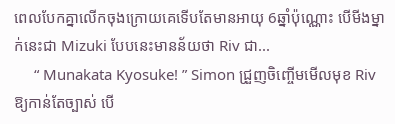ពេលបែកគ្នាលើកចុងក្រោយគេទើបតែមានអាយុ 6ឆ្នាំប៉ុណ្ណោះ បើមីងម្នាក់នេះជា Mizuki បែបនេះមានន័យថា Riv ជា...
     “ Munakata Kyosuke! ” Simon ជ្រួញចិញ្ចើមមើលមុខ Riv ឱ្យកាន់តែច្បាស់ បើ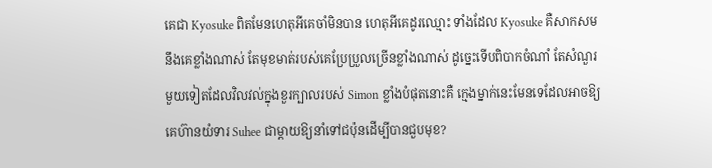គេជា Kyosuke ពិតមែនហេតុអីគេចាំមិនបាន ហេតុអីគេដូរឈ្មោះ ទាំងដែល Kyosuke គឺសាកសមនឹងគេខ្លាំងណាស់ តែមុខមាត់របស់គេប្រែប្រួលច្រើនខ្លាំងណាស់ ដូច្នេះទើបពិបាកចំណាំ តែសំណួរមួយទៀតដែលវិលវល់ក្នុងខួរក្បាលរបស់ Simon ខ្លាំងបំផុតនោះគឺ ក្មេងម្នាក់នេះមែនទេដែលអាចឱ្យគេហ៊ានយំទារ Suhee ជាម្តាយឱ្យនាំទៅជប៉ុនដើម្បីបានជួបមុខ?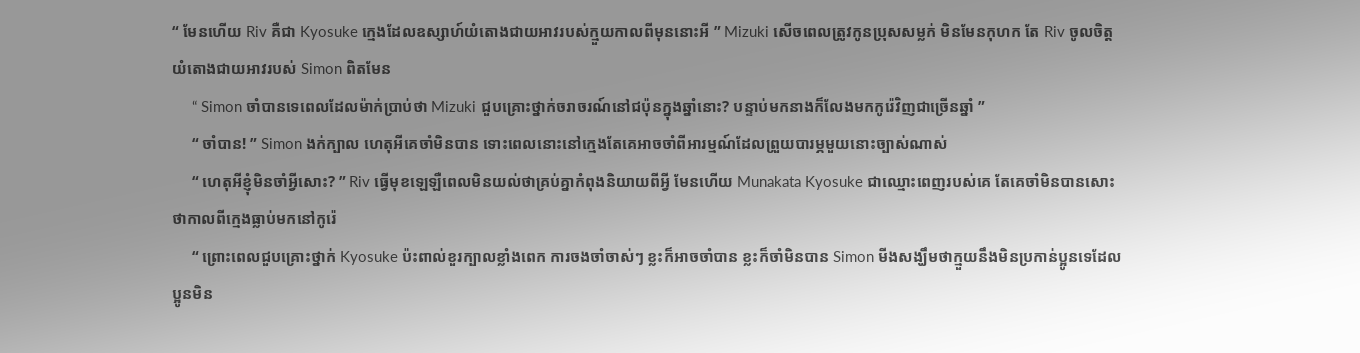“ មែនហើយ Riv គឺជា Kyosuke ក្មេងដែលឧស្សាហ៍យំតោងជាយអាវរបស់ក្មួយកាលពីមុននោះអី ” Mizuki សើចពេលត្រូវកូនប្រុសសម្លក់ មិនមែនកុហក តែ Riv ចូលចិត្តយំតោងជាយអាវរបស់ Simon ពិតមែន
     “ Simon ចាំបានទេពេលដែលម៉ាក់ប្រាប់ថា Mizuki ជួបគ្រោះថ្នាក់ចរាចរណ៍នៅជប៉ុនក្នុងឆ្នាំនោះ? បន្ទាប់មកនាងក៏លែងមកកូរ៉េវិញជាច្រើនឆ្នាំ ”
     “ ចាំបាន! ” Simon ងក់ក្បាល ហេតុអីគេចាំមិនបាន ទោះពេលនោះនៅក្មេងតែគេអាចចាំពីអារម្មណ៍ដែលព្រួយបារម្ភមួយនោះច្បាស់ណាស់
     “ ហេតុអីខ្ញុំមិនចាំអ្វីសោះ? ” Riv ធ្វើមុខឡេឡឺពេលមិនយល់ថាគ្រប់គ្នាកំពុងនិយាយពីអ្វី មែនហើយ Munakata Kyosuke ជាឈ្មោះពេញរបស់គេ តែគេចាំមិនបានសោះថាកាលពីក្មេងធ្លាប់មកនៅកូរ៉េ
     “ ព្រោះពេលជួបគ្រោះថ្នាក់ Kyosuke ប៉ះពាល់ខួរក្បាលខ្លាំងពេក ការចងចាំចាស់ៗ ខ្លះក៏អាចចាំបាន ខ្លះក៏ចាំមិនបាន Simon មីងសង្ឃឹមថាក្មួយនឹងមិនប្រកាន់ប្អូនទេដែលប្អូនមិន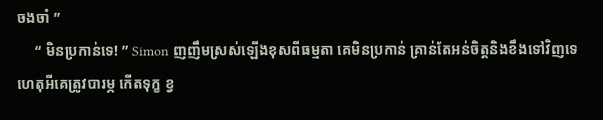ចងចាំ ”
     “ មិនប្រកាន់ទេ! ” Simon ញញឹមស្រស់ឡើងខុសពីធម្មតា គេមិនប្រកាន់ គ្រាន់តែអន់ចិត្តនិងខឹងទៅវិញទេ ហេតុអីគេត្រូវបារម្ភ កើតទុក្ខ ខ្វ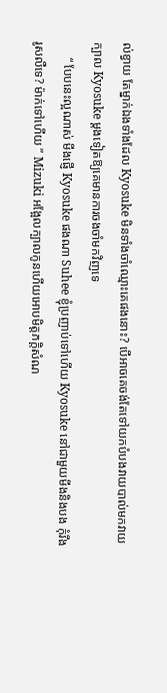ល់ខ្វាយ តែម្នាក់ឯងទាំងដែល Kyosuke មិនទាំងចាំឈ្មោះគេផងនោះ? បើអាចគេចង់តែទៅយកបំបងវាយបាល់មកវាយក្បាល Kyosuke ម្តងទៀតឱ្យគេមានការចងចាំមកវិញទេ
     “ បែបនេះល្អណាស់ មីងផ្ញើ Kyosuke ផងណា Suhee ខ្ញុំប្រញាប់ទៅហើយ Kyosuke នៅជាមួយមីងនិងបង កុំរឹងរូសលឺទេ? ម៉ាក់ទៅហើយ ” Mizuki អង្អែលក្បាលកូនហើយអោបមិត្តភក្តិសំណ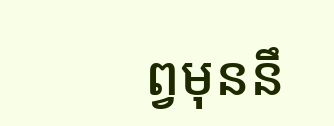ព្វមុននឹ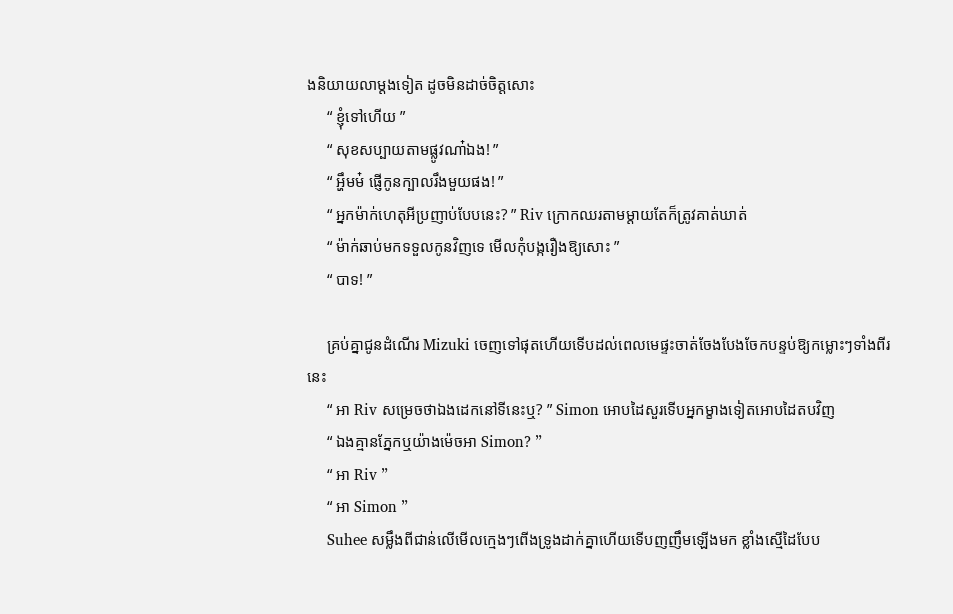ងនិយាយលាម្តងទៀត ដូចមិនដាច់ចិត្តសោះ
     “ ខ្ញុំទៅហើយ ”
     “ សុខសប្បាយតាមផ្លូវណា៎ឯង! ”
     “ អ្ហឹមម៎ ផ្ញើកូនក្បាលរឹងមួយផង! ”
     “ អ្នកម៉ាក់ហេតុអីប្រញាប់បែបនេះ? ” Riv ក្រោកឈរតាមម្តាយតែក៏ត្រូវគាត់ឃាត់
     “ ម៉ាក់ឆាប់មកទទួលកូនវិញទេ មើលកុំបង្ករឿងឱ្យសោះ ”
     “ បាទ! ”

     គ្រប់គ្នាជូនដំណើរ Mizuki ចេញទៅផុតហើយទើបដល់ពេលមេផ្ទះចាត់ចែងបែងចែកបន្ទប់ឱ្យកម្លោះៗទាំងពីរនេះ
     “ អា Riv សម្រេចថាឯងដេកនៅទីនេះឬ? ” Simon អោបដៃសួរទើបអ្នកម្ខាងទៀតអោបដៃតបវិញ
     “ ឯងគ្មានភ្នែកឬយ៉ាងម៉េចអា Simon? ”
     “ អា Riv ”
     “ អា Simon ”
     Suhee សម្លឹងពីជាន់លើមើលក្មេងៗពើងទ្រូងដាក់គ្នាហើយទើបញញឹមឡើងមក ខ្លាំងស្មើដៃបែប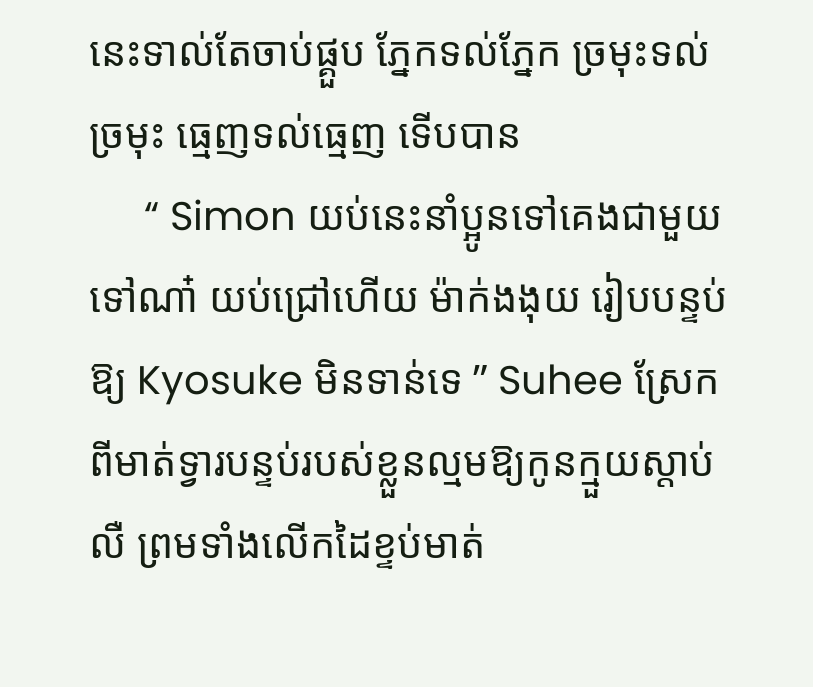នេះទាល់តែចាប់ផ្គួប ភ្នែកទល់ភ្នែក ច្រមុះទល់ច្រមុះ ធ្មេញទល់ធ្មេញ ទើបបាន
     “ Simon យប់នេះនាំប្អូនទៅគេងជាមួយទៅណា៎ យប់ជ្រៅហើយ ម៉ាក់ងងុយ រៀបបន្ទប់ឱ្យ Kyosuke មិនទាន់ទេ ” Suhee ស្រែកពីមាត់ទ្វារបន្ទប់របស់ខ្លួនល្មមឱ្យកូនក្មួយស្តាប់លឺ ព្រមទាំងលើកដៃខ្ទប់មាត់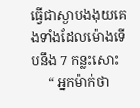ធ្វើជាស្ងាបងងុយគេងទាំងដែលម៉ោងទើបនឹង 7 កន្លះសោះ
     “ អ្នកម៉ាក់ថា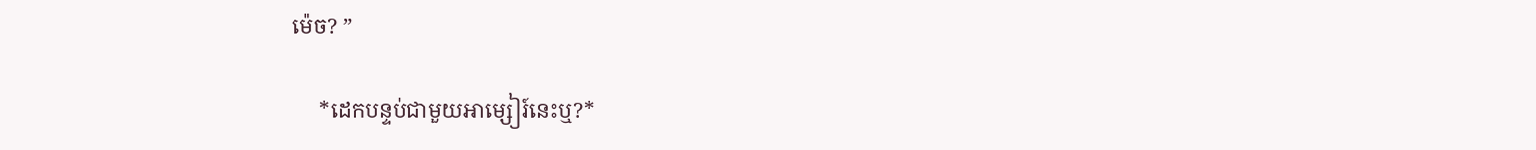ម៉េច? ”

     *ដេកបន្ទប់ជាមួយអាម្សៀរ៍នេះឬ?*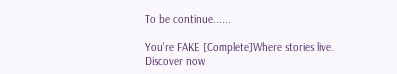To be continue......

You're FAKE [Complete]Where stories live. Discover now